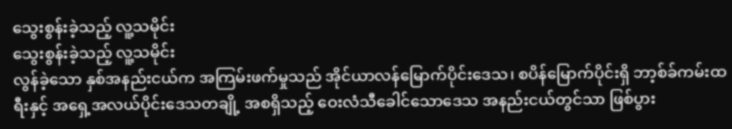သွေးစွန်းခဲ့သည့် လူ့သမိုင်း
သွေးစွန်းခဲ့သည့် လူ့သမိုင်း
လွန်ခဲ့သော နှစ်အနည်းငယ်က အကြမ်းဖက်မှုသည် အိုင်ယာလန်မြောက်ပိုင်းဒေသ၊ စပိန်မြောက်ပိုင်းရှိ ဘာ့စ်ခ်ကမ်းထရီးနှင့် အရှေ့အလယ်ပိုင်းဒေသတချို့ အစရှိသည့် ဝေးလံသီခေါင်သောဒေသ အနည်းငယ်တွင်သာ ဖြစ်ပွား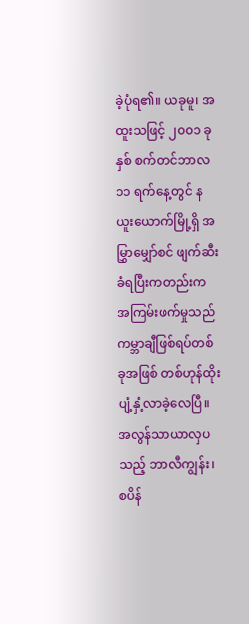ခဲ့ပုံရ၏။ ယခုမူ၊ အထူးသဖြင့် ၂၀၀၁ ခုနှစ် စက်တင်ဘာလ ၁၁ ရက်နေ့တွင် နယူးယောက်မြို့ရှိ အမြွှာမျှော်စင် ဖျက်ဆီးခံရပြီးကတည်းက အကြမ်းဖက်မှုသည် ကမ္ဘာချီဖြစ်ရပ်တစ်ခုအဖြစ် တစ်ဟုန်ထိုး ပျံ့နှံ့လာခဲ့လေပြီ။ အလွန်သာယာလှပသည့် ဘာလီကျွန်း၊ စပိန်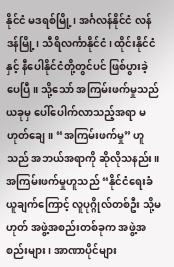နိုင်ငံ မဒရစ်မြို့၊ အင်္ဂလန်နိုင်ငံ လန်ဒန်မြို့၊ သီရိလင်္ကာနိုင်ငံ၊ ထိုင်းနိုင်ငံနှင့် နီပေါနိုင်ငံတို့တွင်ပင် ဖြစ်ပွားခဲ့ပေပြီ။ သို့သော် အကြမ်းဖက်မှုသည် ယခုမှ ပေါ်ပေါက်လာသည့်အရာ မဟုတ်ချေ။ “အကြမ်းဖက်မှု” ဟူသည် အဘယ်အရာကို ဆိုလိုသနည်း။
အကြမ်းဖက်မှုဟူသည် “နိုင်ငံရေးခံယူချက်ကြောင့် လူပုဂ္ဂိုလ်တစ်ဦး သို့မဟုတ် အဖွဲ့အစည်းတစ်ခုက အဖွဲ့အစည်းများ၊ အာဏာပိုင်များ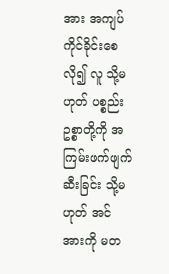အား အကျပ်ကိုင်ခိုင်းစေလို၍ လူ သို့မဟုတ် ပစ္စည်းဥစ္စာတို့ကို အကြမ်းဖက်ဖျက်ဆီးခြင်း သို့မဟုတ် အင်အားကို မတ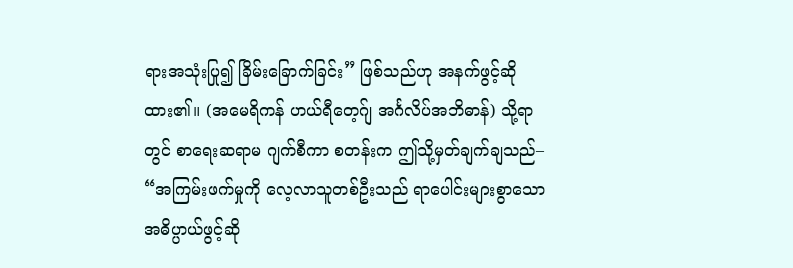ရားအသုံးပြု၍ ခြိမ်းခြောက်ခြင်း” ဖြစ်သည်ဟု အနက်ဖွင့်ဆိုထား၏။ (အမေရိကန် ဟယ်ရီတေ့ဂ်ျ အင်္ဂလိပ်အဘိဓာန်) သို့ရာတွင် စာရေးဆရာမ ဂျက်စီကာ စတန်းက ဤသို့မှတ်ချက်ချသည်– “အကြမ်းဖက်မှုကို လေ့လာသူတစ်ဦးသည် ရာပေါင်းများစွာသော အဓိပ္ပာယ်ဖွင့်ဆို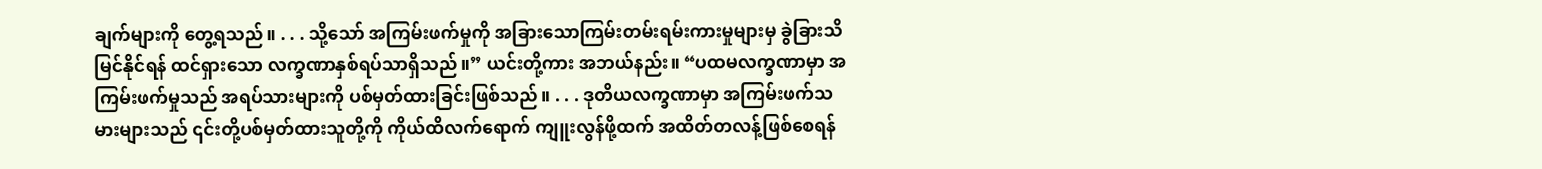ချက်များကို တွေ့ရသည်။ . . . သို့သော် အကြမ်းဖက်မှုကို အခြားသောကြမ်းတမ်းရမ်းကားမှုများမှ ခွဲခြားသိမြင်နိုင်ရန် ထင်ရှားသော လက္ခဏာနှစ်ရပ်သာရှိသည်။” ယင်းတို့ကား အဘယ်နည်း။ “ပထမလက္ခဏာမှာ အကြမ်းဖက်မှုသည် အရပ်သားများကို ပစ်မှတ်ထားခြင်းဖြစ်သည်။ . . . ဒုတိယလက္ခဏာမှာ အကြမ်းဖက်သမားများသည် ၎င်းတို့ပစ်မှတ်ထားသူတို့ကို ကိုယ်ထိလက်ရောက် ကျူးလွန်ဖို့ထက် အထိတ်တလန့်ဖြစ်စေရန်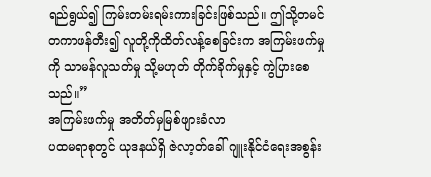ရည်ရွယ်၍ ကြမ်းတမ်းရမ်းကားခြင်းဖြစ်သည်။ ဤသို့တမင်တကာဖန်တီး၍ လူတို့ကိုထိတ်လန့်စေခြင်းက အကြမ်းဖက်မှုကို သာမန်လူသတ်မှု သို့မဟုတ် တိုက်ခိုက်မှုနှင့် ကွဲပြားစေသည်။”
အကြမ်းဖက်မှု အတိတ်မှမြစ်ဖျားခံလာ
ပထမရာစုတွင် ယုဒနယ်ရှိ ဇဲလာ့တ်ခေါ် ဂျူးနိုင်ငံရေးအစွန်း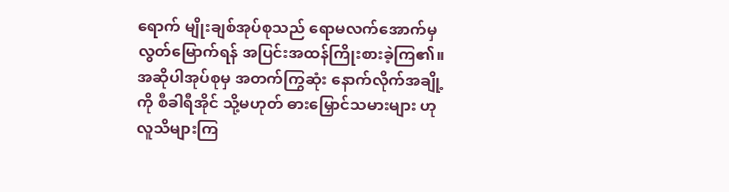ရောက် မျိုးချစ်အုပ်စုသည် ရောမလက်အောက်မှ လွတ်မြောက်ရန် အပြင်းအထန်ကြိုးစားခဲ့ကြ၏။ အဆိုပါအုပ်စုမှ အတက်ကြွဆုံး နောက်လိုက်အချို့ကို စီခါရီအိုင် သို့မဟုတ် ဓားမြှောင်သမားများ ဟုလူသိများကြ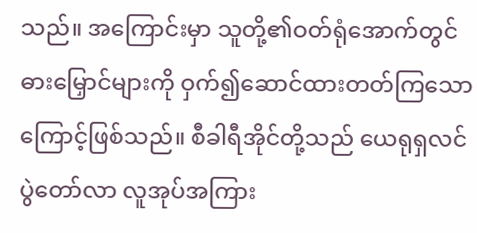သည်။ အကြောင်းမှာ သူတို့၏ဝတ်ရုံအောက်တွင် ဓားမြှောင်များကို ဝှက်၍ဆောင်ထားတတ်ကြသောကြောင့်ဖြစ်သည်။ စီခါရီအိုင်တို့သည် ယေရုရှလင်ပွဲတော်လာ လူအုပ်အကြား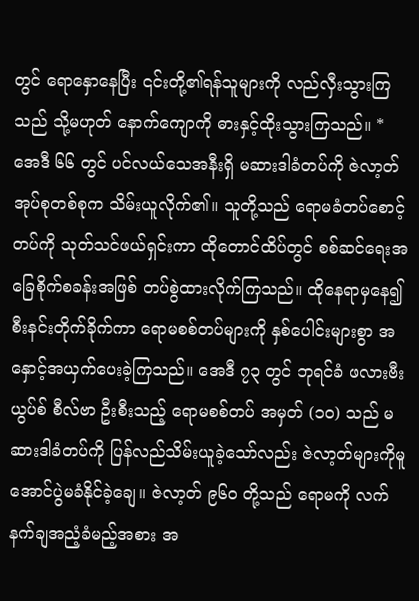တွင် ရောနှောနေပြီး ၎င်းတို့၏ရန်သူများကို လည်လှီးသွားကြသည် သို့မဟုတ် နောက်ကျောကို ဓားနှင့်ထိုးသွားကြသည်။ *
အေဒီ ၆၆ တွင် ပင်လယ်သေအနီးရှိ မဆားဒါခံတပ်ကို ဇဲလာ့တ်အုပ်စုတစ်စုက သိမ်းယူလိုက်၏။ သူတို့သည် ရောမခံတပ်စောင့်တပ်ကို သုတ်သင်ဖယ်ရှင်းကာ ထိုတောင်ထိပ်တွင် စစ်ဆင်ရေးအခြေစိုက်စခန်းအဖြစ် တပ်စွဲထားလိုက်ကြသည်။ ထိုနေရာမှနေ၍ စီးနင်းတိုက်ခိုက်ကာ ရောမစစ်တပ်များကို နှစ်ပေါင်းများစွာ အနှောင့်အယှက်ပေးခဲ့ကြသည်။ အေဒီ ၇၃ တွင် ဘုရင်ခံ ဖလားဗီးယွပ်စ် စီလ်ဗာ ဦးစီးသည့် ရောမစစ်တပ် အမှတ် (၁၀) သည် မဆားဒါခံတပ်ကို ပြန်လည်သိမ်းယူခဲ့သော်လည်း ဇဲလာ့တ်များကိုမူ အောင်ပွဲမခံနိုင်ခဲ့ချေ။ ဇဲလာ့တ် ၉၆၀ တို့သည် ရောမကို လက်နက်ချအညံ့ခံမည့်အစား အ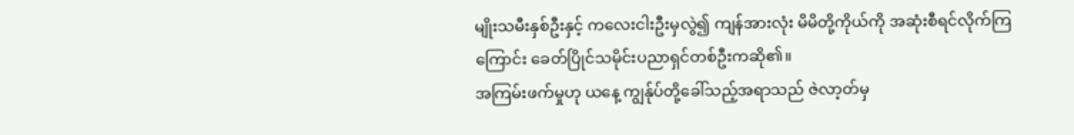မျိုးသမီးနှစ်ဦးနှင့် ကလေးငါးဦးမှလွဲ၍ ကျန်အားလုံး မိမိတို့ကိုယ်ကို အဆုံးစီရင်လိုက်ကြကြောင်း ခေတ်ပြိုင်သမိုင်းပညာရှင်တစ်ဦးကဆို၏။
အကြမ်းဖက်မှုဟု ယနေ့ ကျွန်ုပ်တို့ခေါ်သည့်အရာသည် ဇဲလာ့တ်မှ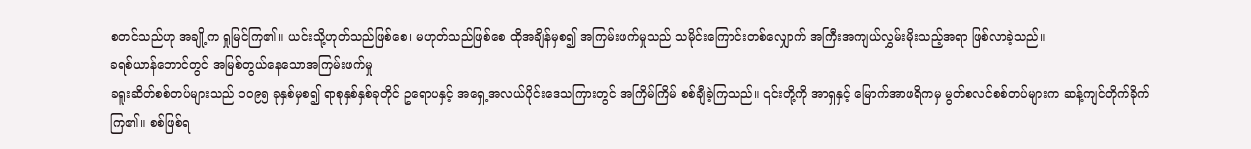စတင်သည်ဟု အချို့က ရှုမြင်ကြ၏။ ယင်းသို့ဟုတ်သည်ဖြစ်စေ၊ မဟုတ်သည်ဖြစ်စေ ထိုအချိန်မှစ၍ အကြမ်းဖက်မှုသည် သမိုင်းကြောင်းတစ်လျှောက် အကြီးအကျယ်လွှမ်းမိုးသည့်အရာ ဖြစ်လာခဲ့သည်။
ခရစ်ယာန်ဘောင်တွင် အမြစ်တွယ်နေသောအကြမ်းဖက်မှု
ခရူးဆိတ်စစ်တပ်များသည် ၁၀၉၅ ခုနှစ်မှစ၍ ရာစုနှစ်နှစ်ခုတိုင် ဥရောပနှင့် အရှေ့အလယ်ပိုင်းဒေသကြားတွင် အကြိမ်ကြိမ် စစ်ချီခဲ့ကြသည်။ ၎င်းတို့ကို အာရှနှင့် မြောက်အာဖရိကမှ မွတ်စလင်စစ်တပ်များက ဆန့်ကျင်တိုက်ခိုက်ကြ၏။ စစ်ဖြစ်ရ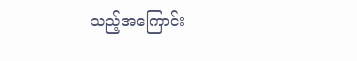သည့်အကြောင်း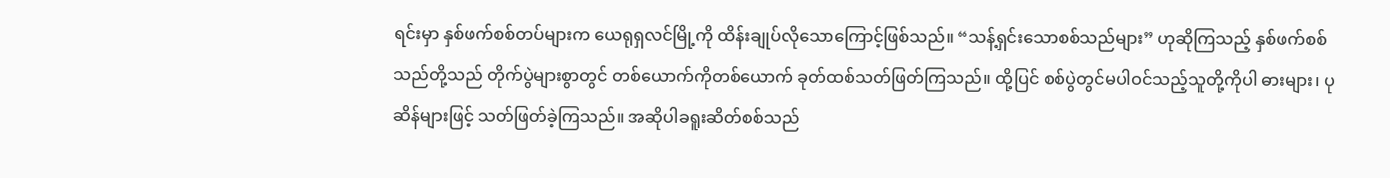ရင်းမှာ နှစ်ဖက်စစ်တပ်များက ယေရုရှလင်မြို့ကို ထိန်းချုပ်လိုသောကြောင့်ဖြစ်သည်။ “သန့်ရှင်းသောစစ်သည်များ” ဟုဆိုကြသည့် နှစ်ဖက်စစ်သည်တို့သည် တိုက်ပွဲများစွာတွင် တစ်ယောက်ကိုတစ်ယောက် ခုတ်ထစ်သတ်ဖြတ်ကြသည်။ ထို့ပြင် စစ်ပွဲတွင်မပါဝင်သည့်သူတို့ကိုပါ ဓားများ၊ ပုဆိန်များဖြင့် သတ်ဖြတ်ခဲ့ကြသည်။ အဆိုပါခရူးဆိတ်စစ်သည်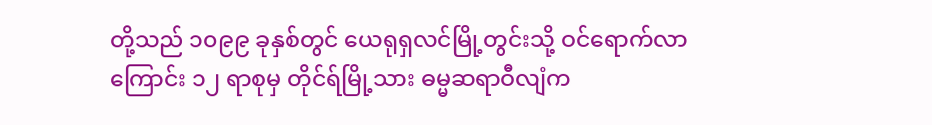တို့သည် ၁၀၉၉ ခုနှစ်တွင် ယေရုရှလင်မြို့တွင်းသို့ ဝင်ရောက်လာကြောင်း ၁၂ ရာစုမှ တိုင်ရ်မြို့သား ဓမ္မဆရာဝီလျံက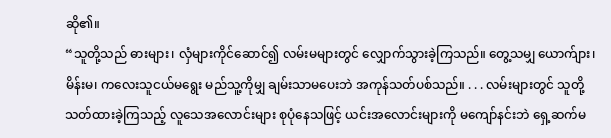ဆို၏။
“သူတို့သည် ဓားများ၊ လှံများကိုင်ဆောင်၍ လမ်းမများတွင် လျှောက်သွားခဲ့ကြသည်။ တွေ့သမျှ ယောက်ျား၊ မိန်းမ၊ ကလေးသူငယ်မရွေး မည်သူ့ကိုမျှ ချမ်းသာမပေးဘဲ အကုန်သတ်ပစ်သည်။ . . . လမ်းများတွင် သူတို့သတ်ထားခဲ့ကြသည့် လူသေအလောင်းများ စုပုံနေသဖြင့် ယင်းအလောင်းများကို မကျော်နင်းဘဲ ရှေ့ဆက်မ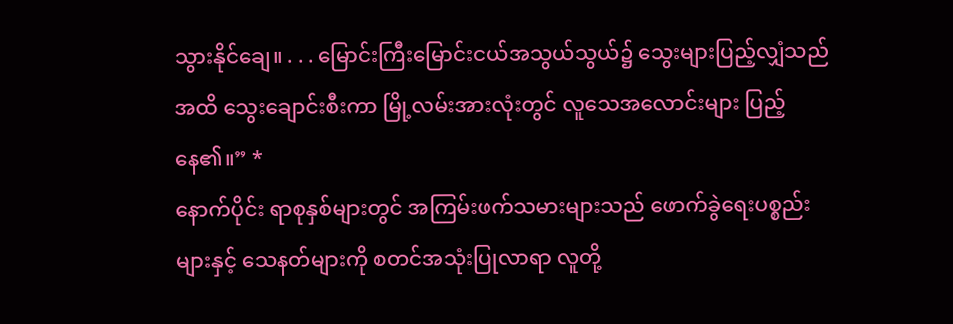သွားနိုင်ချေ။ . . . မြောင်းကြီးမြောင်းငယ်အသွယ်သွယ်၌ သွေးများပြည့်လျှံသည်အထိ သွေးချောင်းစီးကာ မြို့လမ်းအားလုံးတွင် လူသေအလောင်းများ ပြည့်နေ၏။” *
နောက်ပိုင်း ရာစုနှစ်များတွင် အကြမ်းဖက်သမားများသည် ဖောက်ခွဲရေးပစ္စည်းများနှင့် သေနတ်များကို စတင်အသုံးပြုလာရာ လူတို့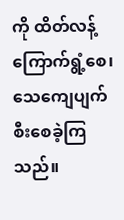ကို ထိတ်လန့်ကြောက်ရွံ့စေ၊ သေကျေပျက်စီးစေခဲ့ကြသည်။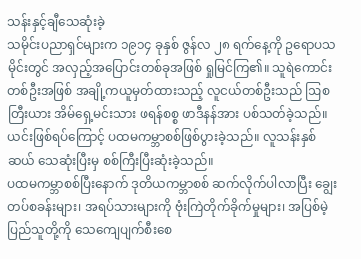သန်းနှင့်ချီသေဆုံးခဲ့
သမိုင်းပညာရှင်များက ၁၉၁၄ ခုနှစ် ဇွန်လ ၂၈ ရက်နေ့ကို ဥရောပသမိုင်းတွင် အလှည့်အပြောင်းတစ်ခုအဖြစ် ရှုမြင်ကြ၏။ သူရဲကောင်းတစ်ဦးအဖြစ် အချို့ကယူမှတ်ထားသည့် လူငယ်တစ်ဦးသည် ဩစတြီးယား အိမ်ရှေ့မင်းသား ဖရန်စစ္စ ဖာဒီနန်အား ပစ်သတ်ခဲ့သည်။ ယင်းဖြစ်ရပ်ကြောင့် ပထမကမ္ဘာစစ်ဖြစ်ပွားခဲ့သည်။ လူသန်းနှစ်ဆယ် သေဆုံးပြီးမှ စစ်ကြီးပြီးဆုံးခဲ့သည်။
ပထမကမ္ဘာစစ်ပြီးနောက် ဒုတိယကမ္ဘာစစ် ဆက်လိုက်ပါလာပြီး ချွေးတပ်စခန်းများ၊ အရပ်သားများကို ဗုံးကြဲတိုက်ခိုက်မှုများ၊ အပြစ်မဲ့ပြည်သူတို့ကို သေကျေပျက်စီးစေ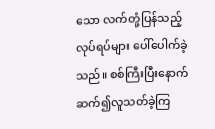သော လက်တုံ့ပြန်သည့်လုပ်ရပ်များ ပေါ်ပေါက်ခဲ့သည်။ စစ်ကြီးပြီးနောက် ဆက်၍လူသတ်ခဲ့ကြ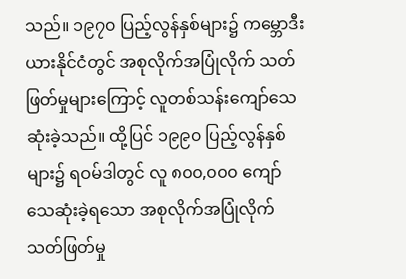သည်။ ၁၉၇၀ ပြည့်လွန်နှစ်များ၌ ကမ္ဘောဒီးယားနိုင်ငံတွင် အစုလိုက်အပြုံလိုက် သတ်ဖြတ်မှုများကြောင့် လူတစ်သန်းကျော်သေဆုံးခဲ့သည်။ ထို့ပြင် ၁၉၉၀ ပြည့်လွန်နှစ်များ၌ ရဝမ်ဒါတွင် လူ ၈၀၀,၀၀၀ ကျော် သေဆုံးခဲ့ရသော အစုလိုက်အပြုံလိုက်သတ်ဖြတ်မှု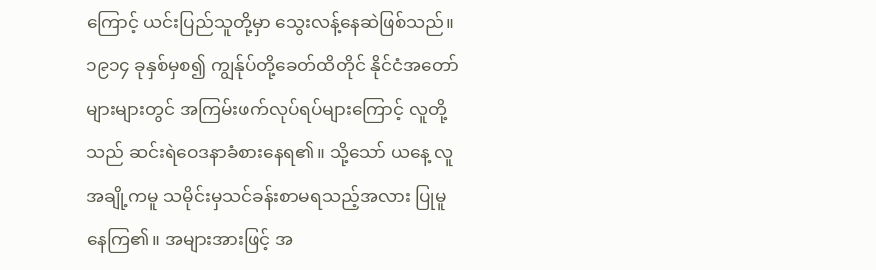ကြောင့် ယင်းပြည်သူတို့မှာ သွေးလန့်နေဆဲဖြစ်သည်။
၁၉၁၄ ခုနှစ်မှစ၍ ကျွန်ုပ်တို့ခေတ်ထိတိုင် နိုင်ငံအတော်များများတွင် အကြမ်းဖက်လုပ်ရပ်များကြောင့် လူတို့သည် ဆင်းရဲဝေဒနာခံစားနေရ၏။ သို့သော် ယနေ့ လူအချို့ကမူ သမိုင်းမှသင်ခန်းစာမရသည့်အလား ပြုမူနေကြ၏။ အများအားဖြင့် အ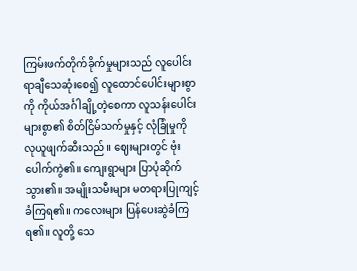ကြမ်းဖက်တိုက်ခိုက်မှုများသည် လူပေါင်းရာချီသေဆုံးစေ၍ လူထောင်ပေါင်းများစွာကို ကိုယ်အင်္ဂါချို့တဲ့စေကာ လူသန်းပေါင်းများစွာ၏ စိတ်ငြိမ်သက်မှုနှင့် လုံခြုံမှုကို လုယူဖျက်ဆီးသည်။ ဈေးများတွင် ဗုံးပေါက်ကွဲ၏။ ကျေးရွာများ ပြာပုံဆိုက်သွား၏။ အမျိုးသမီးများ မတရားပြုကျင့်ခံကြရ၏။ ကလေးများ ပြန်ပေးဆွဲခံကြရ၏။ လူတို့ သေ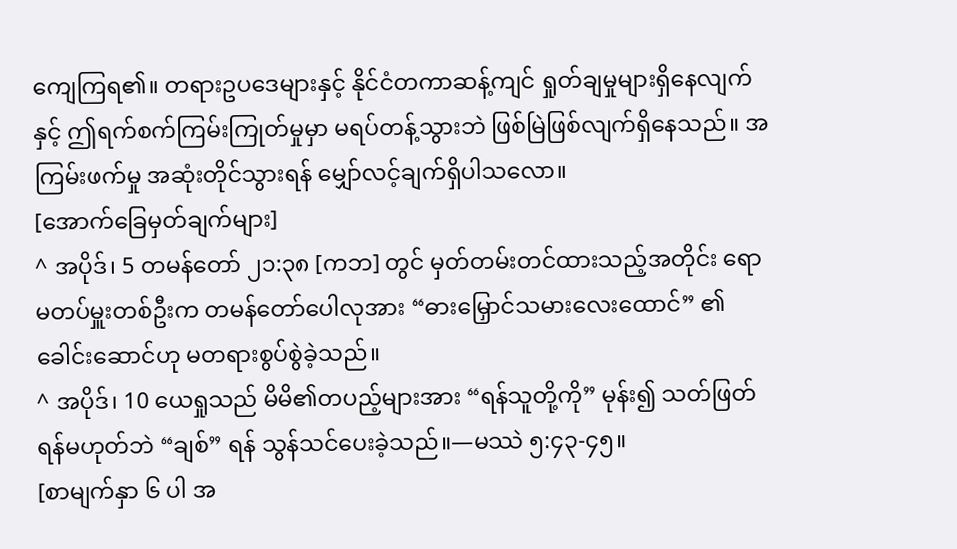ကျေကြရ၏။ တရားဥပဒေများနှင့် နိုင်ငံတကာဆန့်ကျင် ရှုတ်ချမှုများရှိနေလျက်နှင့် ဤရက်စက်ကြမ်းကြုတ်မှုမှာ မရပ်တန့်သွားဘဲ ဖြစ်မြဲဖြစ်လျက်ရှိနေသည်။ အကြမ်းဖက်မှု အဆုံးတိုင်သွားရန် မျှော်လင့်ချက်ရှိပါသလော။
[အောက်ခြေမှတ်ချက်များ]
^ အပိုဒ်၊ 5 တမန်တော် ၂၁:၃၈ [ကဘ] တွင် မှတ်တမ်းတင်ထားသည့်အတိုင်း ရောမတပ်မှူးတစ်ဦးက တမန်တော်ပေါလုအား “ဓားမြှောင်သမားလေးထောင်” ၏ ခေါင်းဆောင်ဟု မတရားစွပ်စွဲခဲ့သည်။
^ အပိုဒ်၊ 10 ယေရှုသည် မိမိ၏တပည့်များအား “ရန်သူတို့ကို” မုန်း၍ သတ်ဖြတ်ရန်မဟုတ်ဘဲ “ချစ်” ရန် သွန်သင်ပေးခဲ့သည်။—မဿဲ ၅:၄၃-၄၅။
[စာမျက်နှာ ၆ ပါ အ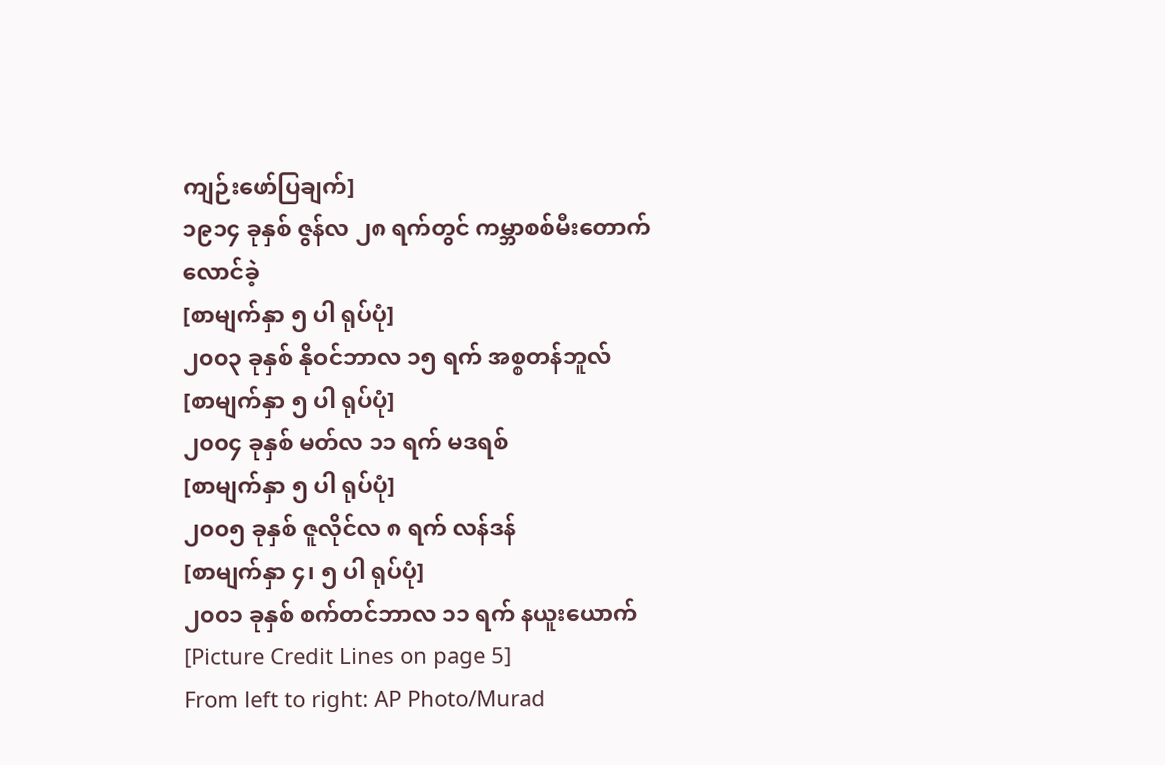ကျဉ်းဖော်ပြချက်]
၁၉၁၄ ခုနှစ် ဇွန်လ ၂၈ ရက်တွင် ကမ္ဘာစစ်မီးတောက်လောင်ခဲ့
[စာမျက်နှာ ၅ ပါ ရုပ်ပုံ]
၂၀၀၃ ခုနှစ် နိုဝင်ဘာလ ၁၅ ရက် အစ္စတန်ဘူလ်
[စာမျက်နှာ ၅ ပါ ရုပ်ပုံ]
၂၀၀၄ ခုနှစ် မတ်လ ၁၁ ရက် မဒရစ်
[စာမျက်နှာ ၅ ပါ ရုပ်ပုံ]
၂၀၀၅ ခုနှစ် ဇူလိုင်လ ၈ ရက် လန်ဒန်
[စာမျက်နှာ ၄၊ ၅ ပါ ရုပ်ပုံ]
၂၀၀၁ ခုနှစ် စက်တင်ဘာလ ၁၁ ရက် နယူးယောက်
[Picture Credit Lines on page 5]
From left to right: AP Photo/Murad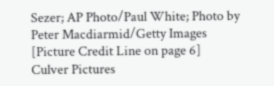Sezer; AP Photo/Paul White; Photo by Peter Macdiarmid/Getty Images
[Picture Credit Line on page 6]
Culver Pictures